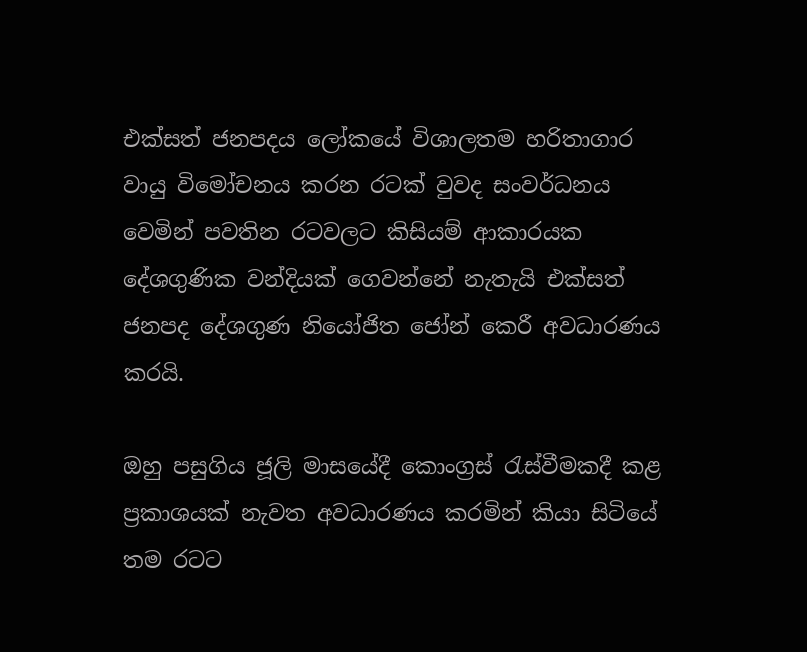එක්සත් ජනපදය ලෝකයේ විශාලතම හරිතාගාර වායු විමෝචනය කරන රටක් වුවද සංවර්ධනය වෙමින් පවතින රටවලට කිසියම් ආකාරයක දේශගුණික වන්දියක් ගෙවන්නේ නැතැයි එක්සත් ජනපද දේශගුණ නියෝජිත ජෝන් කෙරී අවධාරණය කරයි.

ඔහු පසුගිය ජූලි මාසයේදී කොංග්‍රස් රැස්වීමකදී කළ ප්‍රකාශයක් නැවත අවධාරණය කරමින් කියා සිටියේ තම රටට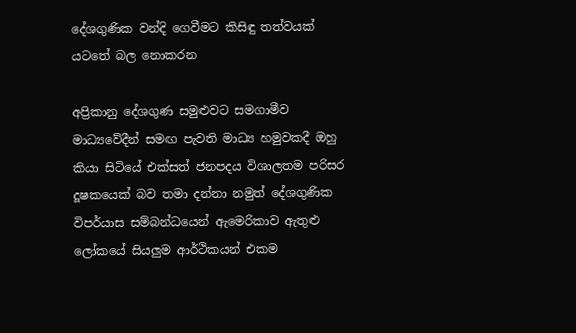දේශගුණික වන්දි ගෙවීමට කිසිඳු තත්වයක් යටතේ බල නොකරන

අප්‍රිකානු දේශගුණ සමුළුවට සමගාමීව මාධ්‍යවේදීන් සමඟ පැවති මාධ්‍ය හමුවකදී ඔහු කියා සිටියේ එක්සත් ජනපදය විශාලතම පරිසර දූෂකයෙක් බව තමා දන්නා නමුත් දේශගුණික විපර්යාස සම්බන්ධයෙන් ඇමෙරිකාව ඇතුළු ලෝකයේ සියලුම ආර්ථිකයන් එකම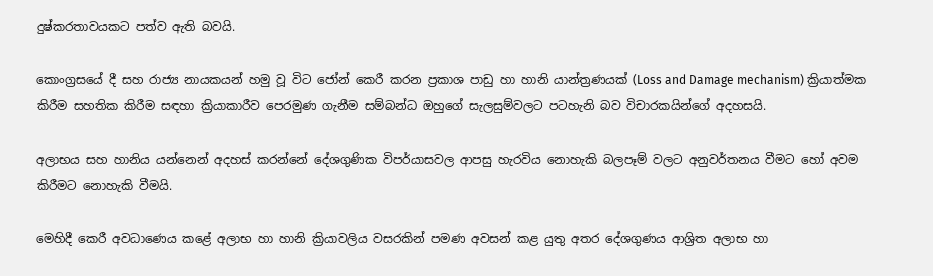දුෂ්කරතාවයකට පත්ව ඇති බවයි.

කොංග්‍රසයේ දී සහ රාජ්‍ය නායකයන් හමු වූ විට ජෝන් කෙරී කරන ප්‍රකාශ පාඩු හා හානි යාන්ත්‍රණයක් (Loss and Damage mechanism) ක්‍රියාත්මක කිරීම සහතික කිරීම සඳහා ක්‍රියාකාරීව පෙරමුණ ගැනීම සම්බන්ධ ඔහුගේ සැලසුම්වලට පටහැනි බව විචාරකයින්ගේ අදහසයි.

අලාභය සහ හානිය යන්නෙන් අදහස් කරන්නේ දේශගුණික විපර්යාසවල ආපසු හැරවිය නොහැකි බලපෑම් වලට අනුවර්තනය වීමට හෝ අවම කිරීමට නොහැකි වීමයි.

මෙහිදී කෙරී අවධාණෙය කළේ අලාභ හා හානි ක්‍රියාවලිය වසරකින් පමණ අවසන් කළ යුතු අතර දේශගුණය ආශ්‍රිත අලාභ හා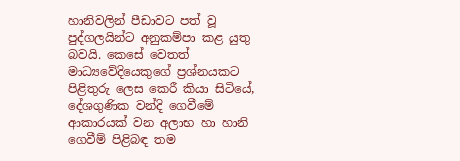හානිවලින් පීඩාවට පත් වූ පුද්ගලයින්ට අනුකම්පා කළ යුතු බවයි. කෙසේ වෙතත් මාධ්‍යවේදියෙකුගේ ප්‍රශ්නයකට පිළිතුරු ලෙස කෙරී කියා සිටියේ, දේශගුණික වන්දි ගෙවීමේ ආකාරයක් වන අලාභ හා හානි ගෙවීම් පිළිබඳ තම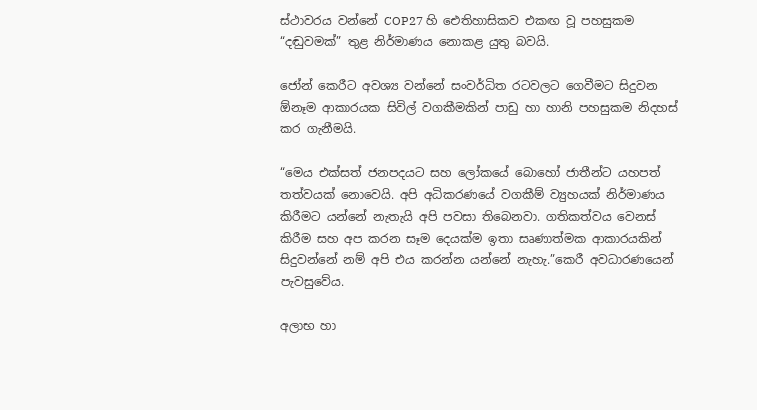ස්ථාවරය වන්නේ COP27 හි ඓතිහාසිකව එකඟ වූ පහසුකම “දඬුවමක්” තුළ නිර්මාණය නොකළ යුතු බවයි.

ජෝන් කෙරීට අවශ්‍ය වන්නේ සංවර්ධිත රටවලට ගෙවීමට සිදුවන ඕනෑම ආකාරයක සිවිල් වගකීමකින් පාඩු හා හානි පහසුකම නිදහස් කර ගැනීමයි.

“මෙය එක්සත් ජනපදයට සහ ලෝකයේ බොහෝ ජාතීන්ට යහපත් තත්වයක් නොවෙයි. අපි අධිකරණයේ වගකීම් ව්‍යුහයක් නිර්මාණය කිරීමට යන්නේ නැතැයි අපි පවසා තිබෙනවා. ගතිකත්වය වෙනස් කිරීම සහ අප කරන සෑම දෙයක්ම ඉතා සෘණාත්මක ආකාරයකින් සිදුවන්නේ නම් අපි එය කරන්න යන්නේ නැහැ.”කෙරී අවධාරණයෙන් පැවසුවේය.

අලාභ හා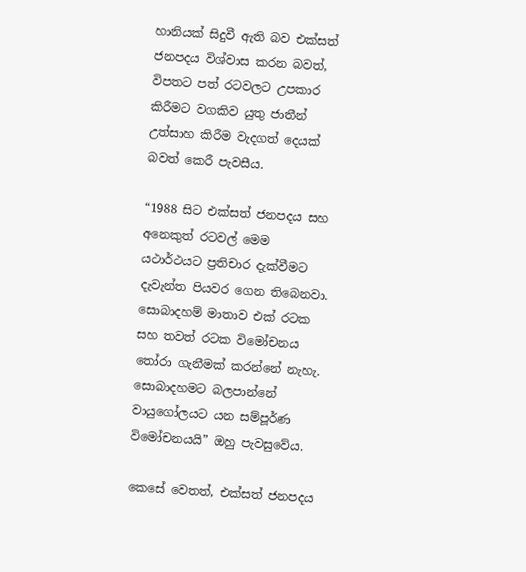හානියක් සිදුවී ඇති බව එක්සත් ජනපදය විශ්වාස කරන බවත්, විපතට පත් රටවලට උපකාර කිරීමට වගකිව යුතු ජාතීන් උත්සාහ කිරීම වැදගත් දෙයක් බවත් කෙරී පැවසීය.

“1988 සිට එක්සත් ජනපදය සහ අනෙකුත් රටවල් මෙම යථාර්ථයට ප්‍රතිචාර දැක්වීමට දැවැන්ත පියවර ගෙන තිබෙනවා. සොබාදහම් මාතාව එක් රටක සහ තවත් රටක විමෝචනය තෝරා ගැනීමක් කරන්නේ නැහැ. සොබාදහමට බලපාන්නේ වායුගෝලයට යන සම්පූර්ණ විමෝචනයයි” ඔහු පැවසුවේය.

කෙසේ වෙතත්, එක්සත් ජනපදය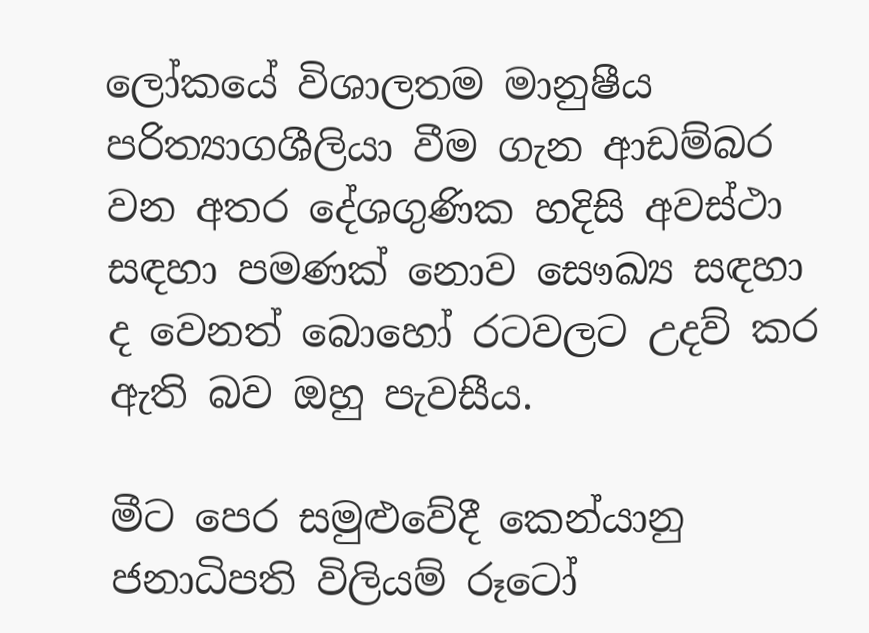ලෝකයේ විශාලතම මානුෂීය පරිත්‍යාගශීලියා වීම ගැන ආඩම්බර වන අතර දේශගුණික හදිසි අවස්ථා සඳහා පමණක් නොව සෞඛ්‍ය සඳහා ද වෙනත් බොහෝ රටවලට උදව් කර ඇති බව ඔහු පැවසීය.

මීට පෙර සමුළුවේදී කෙන්යානු ජනාධිපති විලියම් රූටෝ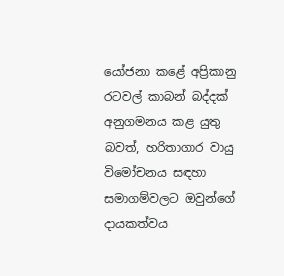යෝජනා කළේ අප්‍රිකානු රටවල් කාබන් බද්දක් අනුගමනය කළ යුතු බවත්, හරිතාගාර වායු විමෝචනය සඳහා සමාගම්වලට ඔවුන්ගේ දායකත්වය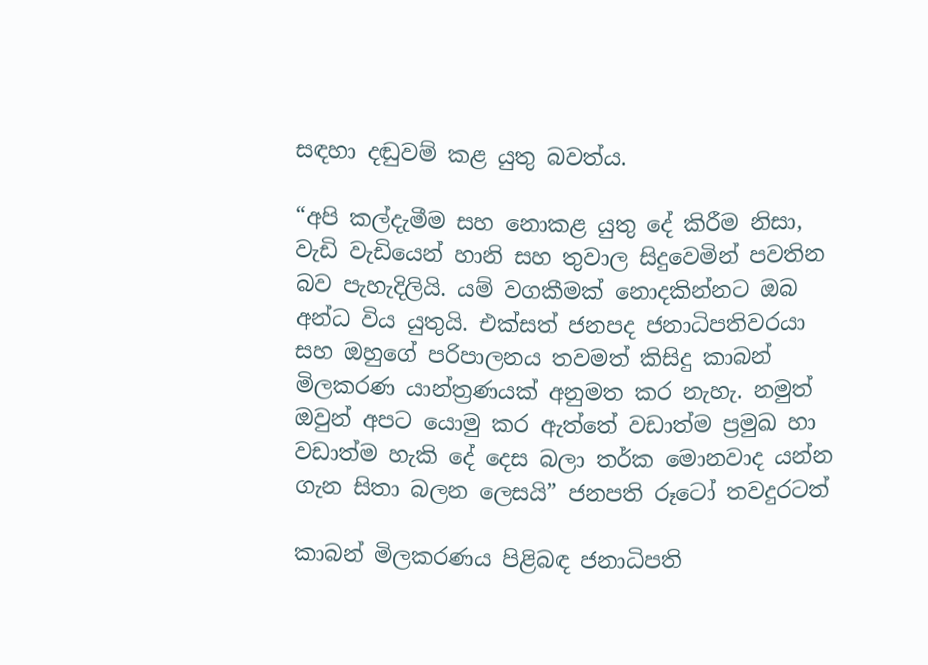සඳහා දඬුවම් කළ යුතු බවත්ය.

“අපි කල්දැමීම සහ නොකළ යුතු දේ කිරීම නිසා, වැඩි වැඩියෙන් හානි සහ තුවාල සිදුවෙමින් පවතින බව පැහැදිලියි. යම් වගකීමක් නොදකින්නට ඔබ අන්ධ විය යුතුයි. එක්සත් ජනපද ජනාධිපතිවරයා සහ ඔහුගේ පරිපාලනය තවමත් කිසිදු කාබන් මිලකරණ යාන්ත්‍රණයක් අනුමත කර නැහැ. නමුත් ඔවුන් අපට යොමු කර ඇත්තේ වඩාත්ම ප්‍රමුඛ හා වඩාත්ම හැකි දේ දෙස බලා තර්ක මොනවාද යන්න ගැන සිතා බලන ලෙසයි” ජනපති රූටෝ තවදුරටත්

කාබන් මිලකරණය පිළිබඳ ජනාධිපති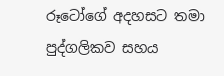රූටෝගේ අදහසට තමා පුද්ගලිකව සහය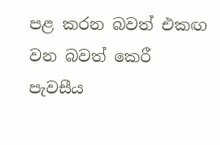පළ කරන බවත් එකඟ වන බවත් කෙරී පැවසීය